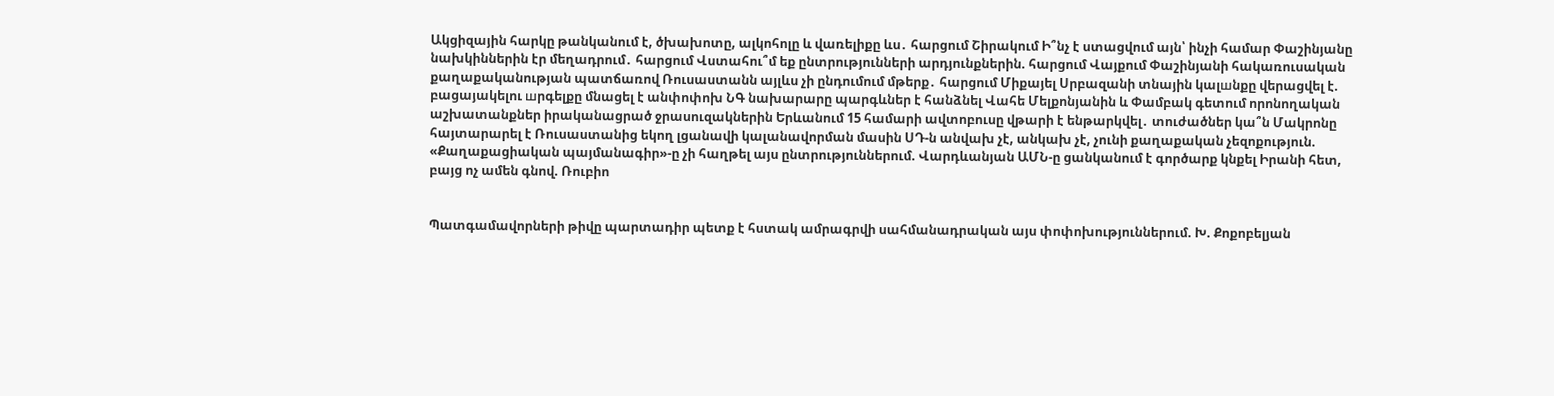Ակցիզային հարկը թանկանում է, ծխախոտը, ալկոհոլը և վառելիքը ևս․ հարցում Շիրակում Ի՞նչ է ստացվում այն՝ ինչի համար Փաշինյանը նախկիններին էր մեղադրում․ հարցում Վստահու՞մ եք ընտրությունների արդյունքներին. հարցում Վայքում Փաշինյանի հակառուսական քաղաքականության պատճառով Ռուսաստանն այլևս չի ընդումում մթերք․ հարցում Միքայել Սրբազանի տնային կալшնքը վերացվել է. բացայակելու шրգելքը մնացել է անփոփոխ ՆԳ նախարարը պարգևներ է հանձնել Վահե Մելքոնյանին և Փամբակ գետում որոնողական աշխատանքներ իրականացրած ջրասուզակներին Երևանում 15 համարի ավտոբուսը վթարի է ենթարկվել․ տուժածներ կա՞ն Մակրոնը հայտարարել է Ռուսաստանից եկող լցանավի կալանավորման մասին ՍԴ-ն անվախ չէ, անկախ չէ, չունի քաղաքական չեզոքություն. «Քաղաքացիական պայմանագիր»-ը չի հաղթել այս ընտրություններում. Վարդևանյան ԱՄՆ-ը ցանկանում է գործարք կնքել Իրանի հետ, բայց ոչ ամեն գնով. Ռուբիո


Պատգամավորների թիվը պարտադիր պետք է հստակ ամրագրվի սահմանադրական այս փոփոխություններում. Խ. Քոքոբելյան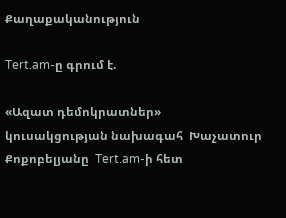Քաղաքականություն

Tert.am-ը գրում է.

«Ազատ դեմոկրատներ» կուսակցության նախագահ  Խաչատուր Քոքոբելյանը  Tert.am-ի հետ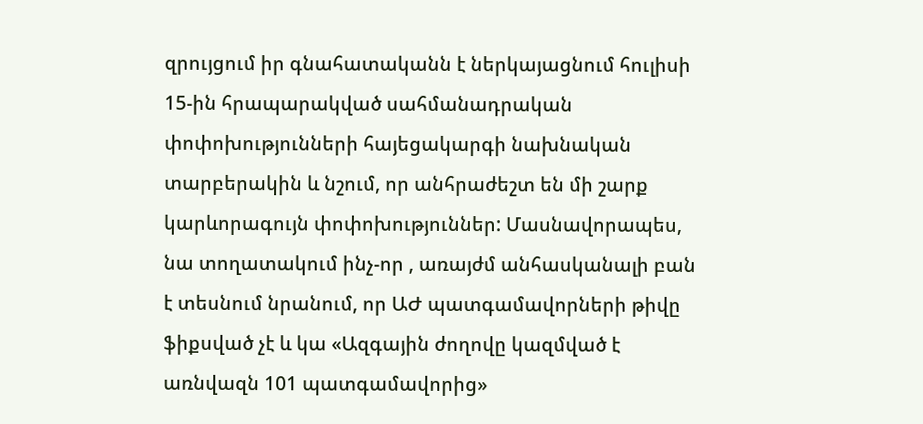զրույցում իր գնահատականն է ներկայացնում հուլիսի 15-ին հրապարակված սահմանադրական փոփոխությունների հայեցակարգի նախնական տարբերակին և նշում, որ անհրաժեշտ են մի շարք կարևորագույն փոփոխություններ: Մասնավորապես, նա տողատակում ինչ-որ , առայժմ անհասկանալի բան է տեսնում նրանում, որ ԱԺ պատգամավորների թիվը ֆիքսված չէ և կա «Ազգային ժողովը կազմված է առնվազն 101 պատգամավորից»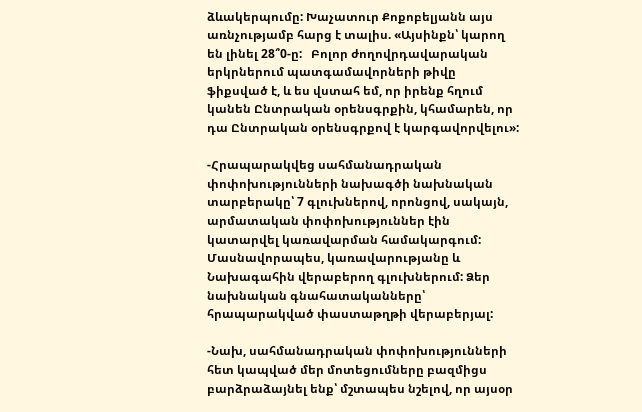ձևակերպումը: Խաչատուր Քոքոբելյանն այս առնչությամբ հարց է տալիս. «Այսինքն՝ կարող են լինել 28՞0-ը:   Բոլոր ժողովրդավարական երկրներում պատգամավորների թիվը ֆիքսված է, և ես վստահ եմ, որ իրենք հղում կանեն Ընտրական օրենսգրքին, կհամարեն, որ դա Ընտրական օրենսգրքով է կարգավորվելու»:

-Հրապարակվեց սահմանադրական փոփոխությունների նախագծի նախնական տարբերակը՝ 7 գլուխներով, որոնցով, սակայն, արմատական փոփոխություններ էին կատարվել կառավարման համակարգում: Մասնավորապես, կառավարությանը և Նախագահին վերաբերող գլուխներում: Ձեր նախնական գնահատականները՝ հրապարակված փաստաթղթի վերաբերյալ:

-Նախ, սահմանադրական փոփոխությունների հետ կապված մեր մոտեցումները բազմիցս բարձրաձայնել ենք՝ մշտապես նշելով, որ այսօր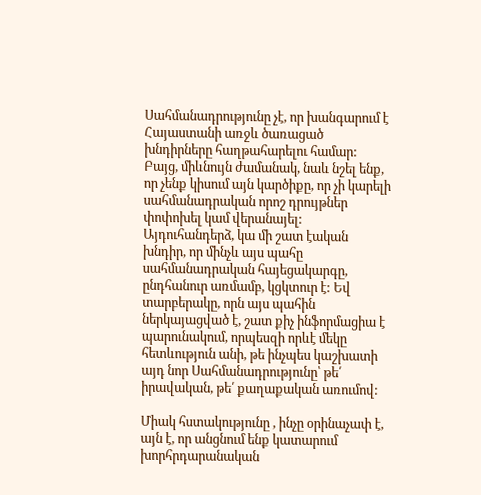Սահմանադրությունը չէ, որ խանգարում է Հայաստանի առջև ծառացած խնդիրները հաղթահարելու համար: Բայց, միևնույն ժամանակ, նաև նշել ենք, որ չենք կիսում այն կարծիքը, որ չի կարելի սահմանադրական որոշ դրույթներ փոփոխել կամ վերանայել: Այդուհանդերձ, կա մի շատ էական խնդիր, որ մինչև այս պահը սահմանադրական հայեցակարգը,  ընդհանուր առմամբ, կցկտուր է: Եվ տարբերակը, որն այս պահին ներկայացված է, շատ քիչ ինֆորմացիա է պարունակում, որպեսզի որևէ մեկը հետևություն անի, թե ինչպես կաշխատի այդ նոր Սահմանադրությունը՝ թե՛ իրավական, թե՛ քաղաքական առումով:

Միակ հստակությունը , ինչը օրինաչափ է,  այն է, որ անցնում ենք կատարում խորհրդարանական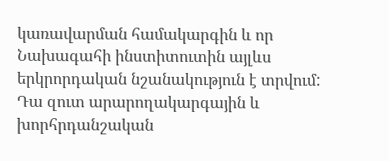կառավարման համակարգին և որ Նախագահի ինստիտուտին այլևս երկրորդական նշանակություն է տրվում: Դա զուտ արարողակարգային և խորհրդանշական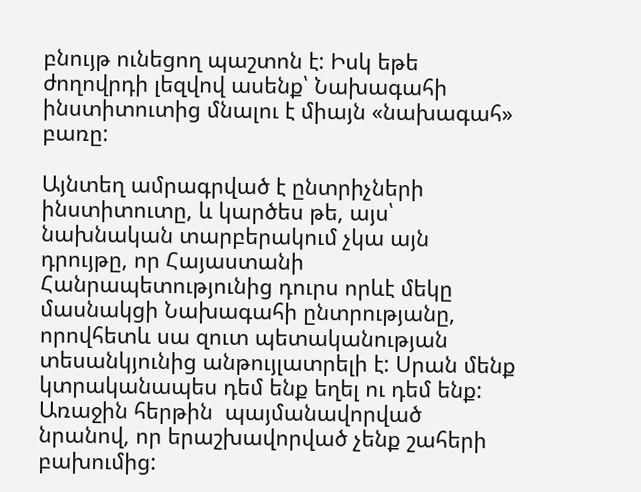բնույթ ունեցող պաշտոն է: Իսկ եթե ժողովրդի լեզվով ասենք՝ Նախագահի ինստիտուտից մնալու է միայն «նախագահ» բառը:

Այնտեղ ամրագրված է ընտրիչների ինստիտուտը, և կարծես թե, այս՝ նախնական տարբերակում չկա այն դրույթը, որ Հայաստանի Հանրապետությունից դուրս որևէ մեկը մասնակցի Նախագահի ընտրությանը, որովհետև սա զուտ պետականության տեսանկյունից անթույլատրելի է: Սրան մենք կտրականապես դեմ ենք եղել ու դեմ ենք: Առաջին հերթին  պայմանավորված նրանով, որ երաշխավորված չենք շահերի բախումից: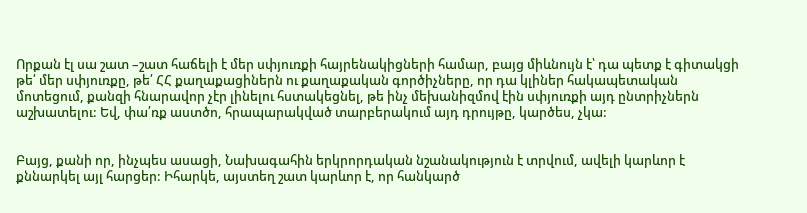Որքան էլ սա շատ –շատ հաճելի է մեր սփյուռքի հայրենակիցների համար, բայց միևնույն է՝ դա պետք է գիտակցի թե՛ մեր սփյուռքը, թե՛ ՀՀ քաղաքացիներն ու քաղաքական գործիչները, որ դա կլիներ հակապետական  մոտեցում, քանզի հնարավոր չէր լինելու հստակեցնել, թե ինչ մեխանիզմով էին սփյուռքի այդ ընտրիչներն աշխատելու: Եվ, փա՛ռք աստծո, հրապարակված տարբերակում այդ դրույթը, կարծես, չկա:


Բայց, քանի որ, ինչպես ասացի, Նախագահին երկրորդական նշանակություն է տրվում, ավելի կարևոր է քննարկել այլ հարցեր: Իհարկե, այստեղ շատ կարևոր է, որ հանկարծ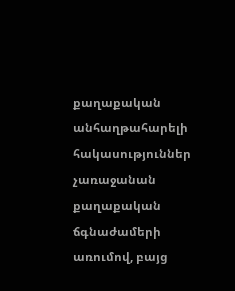քաղաքական անհաղթահարելի  հակասություններ չառաջանան քաղաքական ճգնաժամերի առումով, բայց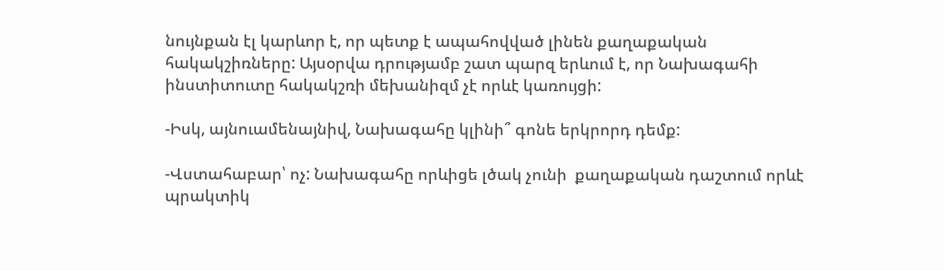նույնքան էլ կարևոր է, որ պետք է ապահովված լինեն քաղաքական հակակշիռները: Այսօրվա դրությամբ շատ պարզ երևում է, որ Նախագահի ինստիտուտը հակակշռի մեխանիզմ չէ որևէ կառույցի:

-Իսկ, այնուամենայնիվ, Նախագահը կլինի՞ գոնե երկրորդ դեմք:

-Վստահաբար՝ ոչ: Նախագահը որևիցե լծակ չունի  քաղաքական դաշտում որևէ պրակտիկ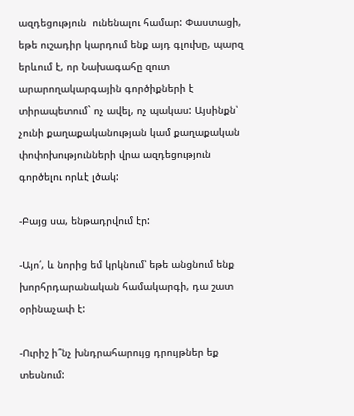ազդեցություն  ունենալու համար: Փաստացի, եթե ուշադիր կարդում ենք այդ գլուխը, պարզ երևում է, որ Նախագահը զուտ արարողակարգային գործիքների է տիրապետում` ոչ ավել, ոչ պակաս: Այսինքն՝ չունի քաղաքականության կամ քաղաքական փոփոխությունների վրա ազդեցություն գործելու որևէ լծակ:

-Բայց սա, ենթադրվում էր:

-Այո՛, և նորից եմ կրկնում՝ եթե անցնում ենք խորհրդարանական համակարգի, դա շատ օրինաչափ է:

-Ուրիշ ի՞նչ խնդրահարույց դրույթներ եք տեսնում: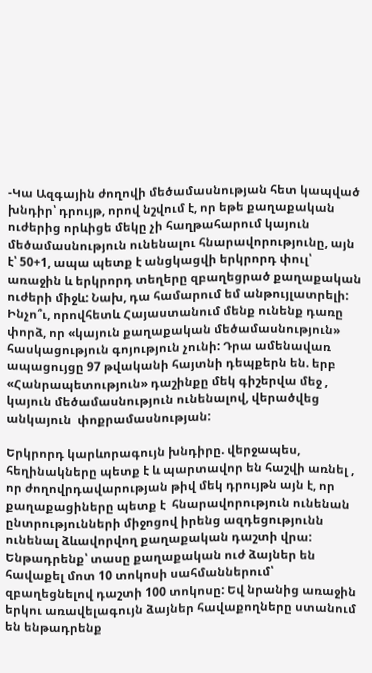-Կա Ազգային ժողովի մեծամասնության հետ կապված խնդիր՝ դրույթ, որով նշվում է, որ եթե քաղաքական ուժերից որևիցե մեկը չի հաղթահարում կայուն մեծամասնություն ունենալու հնարավորությունը, այն  է՝ 50+1, ապա պետք է անցկացվի երկրորդ փուլ՝ առաջին և երկրորդ տեղերը զբաղեցրած քաղաքական ուժերի միջև: Նախ, դա համարում եմ անթույլատրելի: Ինչո՞ւ, որովհետև Հայաստանում մենք ունենք դառը փորձ, որ «կայուն քաղաքական մեծամասնություն» հասկացություն գոյություն չունի: Դրա ամենավառ ապացույցը 97 թվականի հայտնի դեպքերն են. երբ «Հանրապետություն» դաշինքը մեկ գիշերվա մեջ , կայուն մեծամասնություն ունենալով, վերածվեց անկայուն  փոքրամասնության:

Երկրորդ կարևորագույն խնդիրը. վերջապես, հեղինակները պետք է և պարտավոր են հաշվի առնել , որ ժողովրդավարության թիվ մեկ դրույթն այն է, որ քաղաքացիները պետք է  հնարավորություն ունենան ընտրությունների միջոցով իրենց ազդեցությունն ունենալ ձևավորվող քաղաքական դաշտի վրա: Ենթադրենք՝ տասը քաղաքական ուժ ձայներ են հավաքել մոտ 10 տոկոսի սահմաններում՝ զբաղեցնելով դաշտի 100 տոկոսը: Եվ նրանից առաջին երկու առավելագույն ձայներ հավաքողները ստանում են ենթադրենք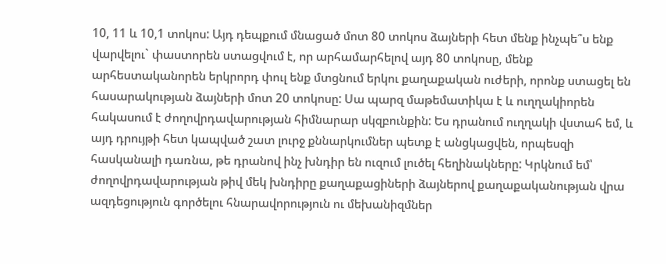10, 11 և 10,1 տոկոս: Այդ դեպքում մնացած մոտ 80 տոկոս ձայների հետ մենք ինչպե՞ս ենք վարվելու` փաստորեն ստացվում է, որ արհամարհելով այդ 80 տոկոսը, մենք արհեստականորեն երկրորդ փուլ ենք մտցնում երկու քաղաքական ուժերի, որոնք ստացել են հասարակության ձայների մոտ 20 տոկոսը: Սա պարզ մաթեմատիկա է և ուղղակիորեն հակասում է ժողովրդավարության հիմնարար սկզբունքին: Ես դրանում ուղղակի վստահ եմ, և այդ դրույթի հետ կապված շատ լուրջ քննարկումներ պետք է անցկացվեն, որպեսզի հասկանալի դառնա, թե դրանով ինչ խնդիր են ուզում լուծել հեղինակները: Կրկնում եմ՝ ժողովրդավարության թիվ մեկ խնդիրը քաղաքացիների ձայներով քաղաքականության վրա ազդեցություն գործելու հնարավորություն ու մեխանիզմներ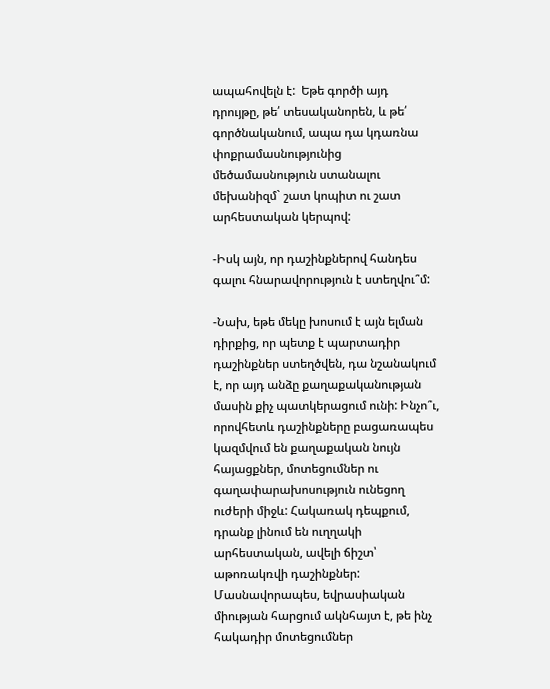ապահովելն է:  Եթե գործի այդ  դրույթը, թե՛ տեսականորեն, և թե՛ գործնականում, ապա դա կդառնա փոքրամասնությունից մեծամասնություն ստանալու մեխանիզմ` շատ կոպիտ ու շատ արհեստական կերպով:

-Իսկ այն, որ դաշինքներով հանդես գալու հնարավորություն է ստեղվու՞մ:

-Նախ, եթե մեկը խոսում է այն ելման դիրքից, որ պետք է պարտադիր դաշինքներ ստեղծվեն, դա նշանակում է, որ այդ անձը քաղաքականության մասին քիչ պատկերացում ունի: Ինչո՞ւ, որովհետև դաշինքները բացառապես կազմվում են քաղաքական նույն հայացքներ, մոտեցումներ ու գաղափարախոսություն ունեցող ուժերի միջև: Հակառակ դեպքում, դրանք լինում են ուղղակի արհեստական, ավելի ճիշտ՝ աթոռակռվի դաշինքներ: Մասնավորապես, եվրասիական միության հարցում ակնհայտ է, թե ինչ հակադիր մոտեցումներ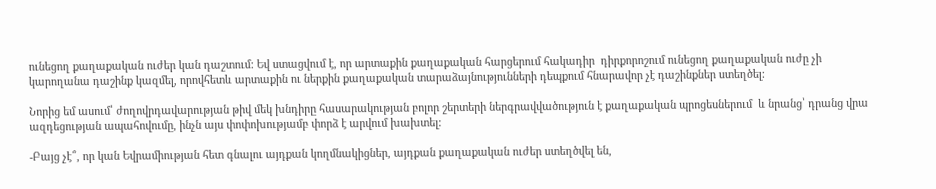ունեցող քաղաքական ուժեր կան դաշտում: Եվ ստացվում է, որ արտաքին քաղաքական հարցերում հակադիր  դիրքորոշում ունեցող քաղաքական ուժը չի կարողանա դաշինք կազմել, որովհետև արտաքին ու ներքին քաղաքական տարաձայնությունների դեպքում հնարավոր չէ դաշինքներ ստեղծել:

Նորից եմ ասում՝ ժողովրդավարության թիվ մեկ խնդիրը հասարակության բոլոր շերտերի ներգրավվածություն է քաղաքական պրոցեսներում  և նրանց՝ դրանց վրա  ազդեցության ապահովումը, ինչն այս փոփոխությամբ փորձ է արվում խախտել:

-Բայց չէ՞, որ կան Եվրամիության հետ գնալու այդքան կողմնակիցներ, այդքան քաղաքական ուժեր ստեղծվել են,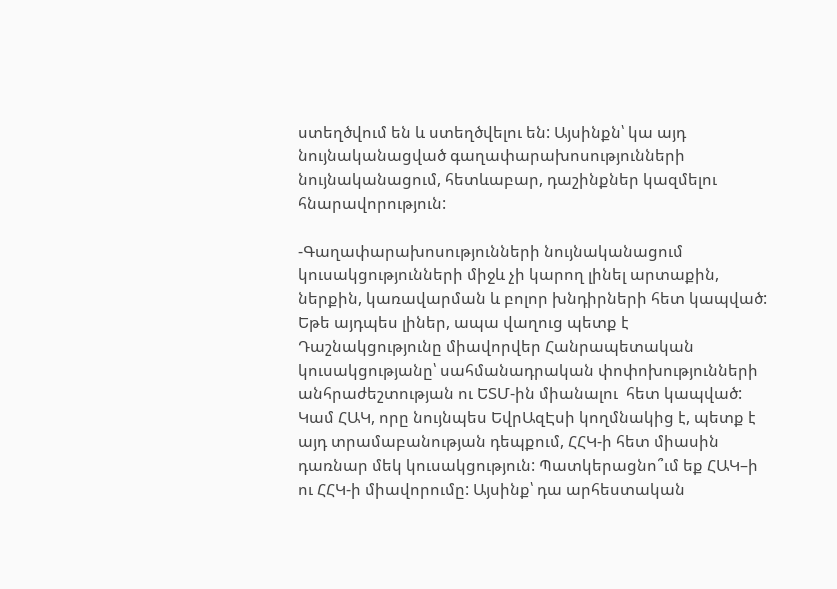ստեղծվում են և ստեղծվելու են: Այսինքն՝ կա այդ նույնականացված գաղափարախոսությունների նույնականացում, հետևաբար, դաշինքներ կազմելու հնարավորություն:

-Գաղափարախոսությունների նույնականացում կուսակցությունների միջև չի կարող լինել արտաքին, ներքին, կառավարման և բոլոր խնդիրների հետ կապված: Եթե այդպես լիներ, ապա վաղուց պետք է Դաշնակցությունը միավորվեր Հանրապետական կուսակցությանը՝ սահմանադրական փոփոխությունների անհրաժեշտության ու ԵՏՄ-ին միանալու  հետ կապված: Կամ ՀԱԿ, որը նույնպես ԵվրԱզԷսի կողմնակից է, պետք է այդ տրամաբանության դեպքում, ՀՀԿ-ի հետ միասին դառնար մեկ կուսակցություն: Պատկերացնո՞ւմ եք ՀԱԿ–ի ու ՀՀԿ-ի միավորումը: Այսինք՝ դա արհեստական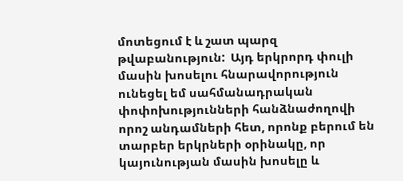մոտեցում է և շատ պարզ թվաբանություն:  Այդ երկրորդ փուլի մասին խոսելու հնարավորություն ունեցել եմ սահմանադրական փոփոխությունների հանձնաժողովի որոշ անդամների հետ, որոնք բերում են տարբեր երկրների օրինակը, որ կայունության մասին խոսելը և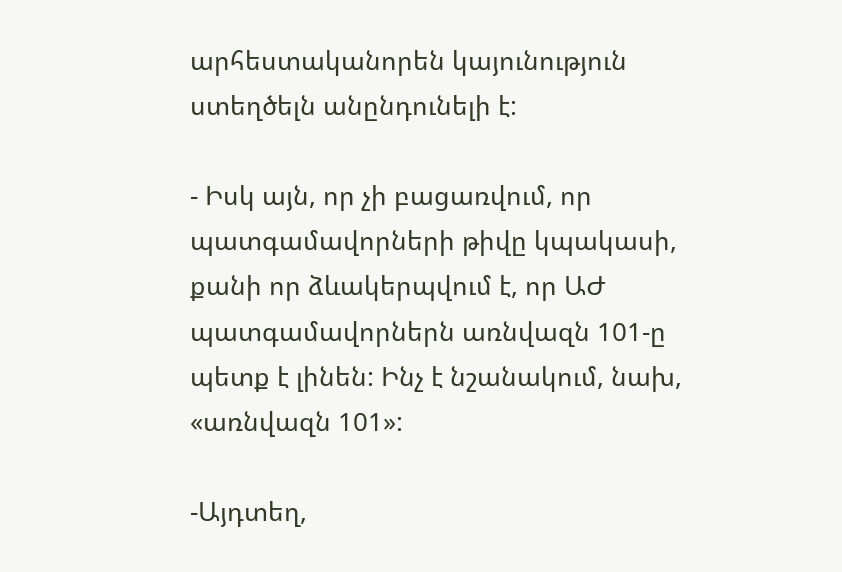արհեստականորեն կայունություն ստեղծելն անընդունելի է:

- Իսկ այն, որ չի բացառվում, որ պատգամավորների թիվը կպակասի, քանի որ ձևակերպվում է, որ ԱԺ պատգամավորներն առնվազն 101-ը պետք է լինեն: Ինչ է նշանակում, նախ, «առնվազն 101»:

-Այդտեղ,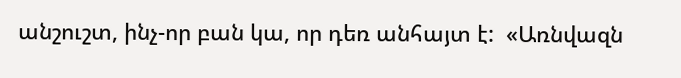անշուշտ, ինչ-որ բան կա, որ դեռ անհայտ է:  «Առնվազն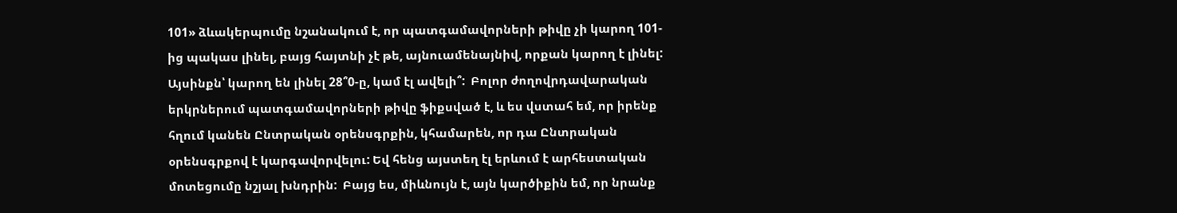101» ձևակերպումը նշանակում է, որ պատգամավորների թիվը չի կարող 101-ից պակաս լինել, բայց հայտնի չէ թե, այնուամենայնիվ, որքան կարող է լինել: Այսինքն՝ կարող են լինել 28՞0-ը, կամ էլ ավելի՞:  Բոլոր ժողովրդավարական երկրներում պատգամավորների թիվը ֆիքսված է, և ես վստահ եմ, որ իրենք հղում կանեն Ընտրական օրենսգրքին, կհամարեն, որ դա Ընտրական օրենսգրքով է կարգավորվելու: Եվ հենց այստեղ էլ երևում է արհեստական մոտեցումը նշյալ խնդրին:  Բայց ես, միևնույն է, այն կարծիքին եմ, որ նրանք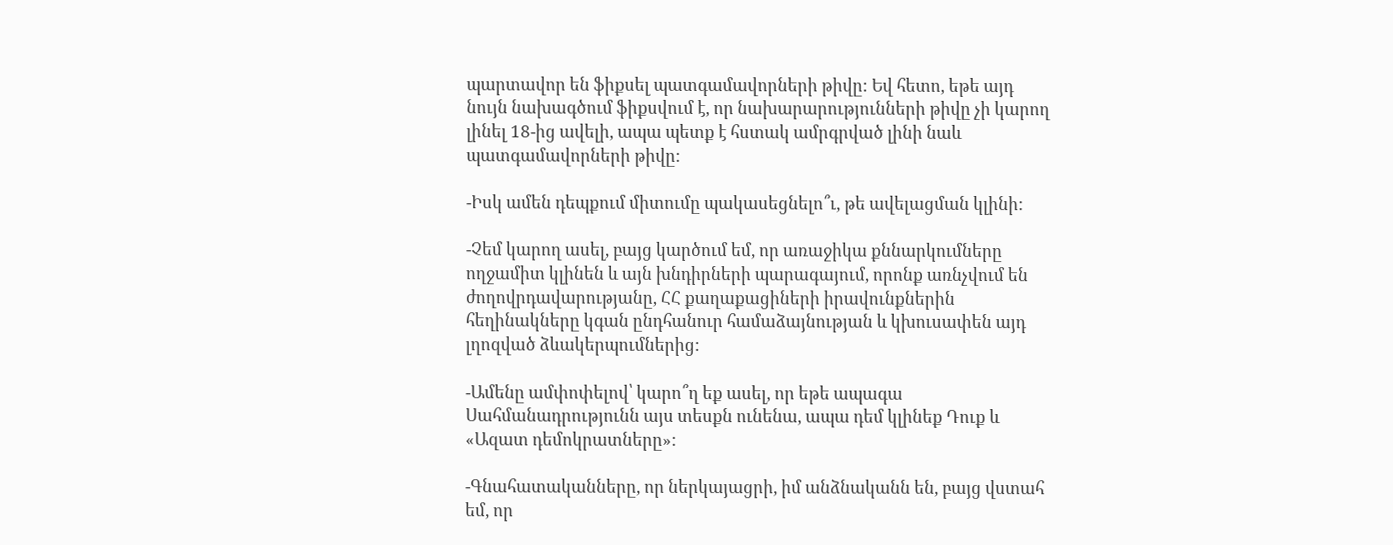պարտավոր են ֆիքսել պատգամավորների թիվը: Եվ հետո, եթե այդ նույն նախագծում ֆիքսվում է, որ նախարարությունների թիվը չի կարող լինել 18-ից ավելի, ապա պետք է հստակ ամրգրված լինի նաև պատգամավորների թիվը:

-Իսկ ամեն դեպքում միտումը պակասեցնելո՞ւ, թե ավելացման կլինի:

-Չեմ կարող ասել, բայց կարծում եմ, որ առաջիկա քննարկումները ողջամիտ կլինեն և այն խնդիրների պարագայում, որոնք առնչվում են ժողովրդավարությանը, ՀՀ քաղաքացիների իրավունքներին հեղինակները կգան ընդհանուր համաձայնության և կխուսափեն այդ լղոզված ձևակերպումներից:

-Ամենը ամփոփելով՝ կարո՞ղ եք ասել, որ եթե ապագա Սահմանադրությունն այս տեսքն ունենա, ապա դեմ կլինեք Դուք և «Ազատ դեմոկրատները»:

-Գնահատականները, որ ներկայացրի, իմ անձնականն են, բայց վստահ եմ, որ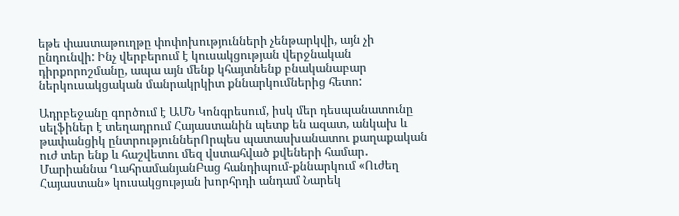եթե փաստաթուղթը փոփոխությունների չենթարկվի, այն չի ընդունվի: Ինչ վերբերում է կուսակցության վերջնական դիրքորոշմանը, ապա այն մենք կհայտնենք բնականաբար ներկուսակցական մանրակրկիտ քննարկումներից հետո:

Ադրբեջանը գործում է ԱՄՆ Կոնգրեսում, իսկ մեր դեսպանատունը սելֆիներ է տեղադրում Հայաստանին պետք են ազատ, անկախ և թափանցիկ ընտրություններՈրպես պատասխանատու քաղաքական ուժ տեր ենք և հաշվետու մեզ վստահված քվեների համար․ Մարիաննա ՂահրամանյանԲաց հանդիպում-քննարկում «Ուժեղ Հայաստան» կուսակցության խորհրդի անդամ Նարեկ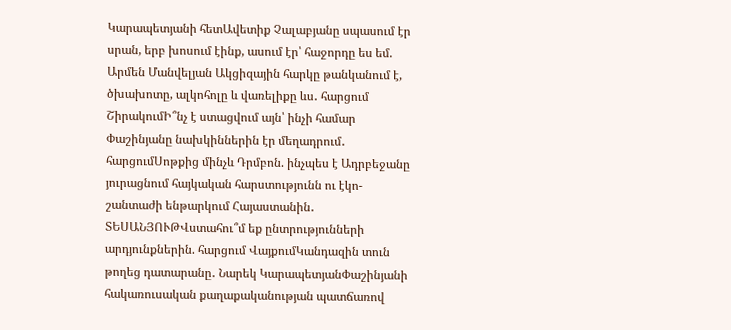Կարապետյանի հետԱվետիք Չալաբյանը սպասում էր սրան, երբ խոսում էինք, ասում էր՝ հաջորդը ես եմ. Արմեն Մանվելյան Ակցիզային հարկը թանկանում է, ծխախոտը, ալկոհոլը և վառելիքը ևս․ հարցում ՇիրակումԻ՞նչ է ստացվում այն՝ ինչի համար Փաշինյանը նախկիններին էր մեղադրում․ հարցումՍոթքից մինչև Դրմբոն. ինչպես է Ադրբեջանը յուրացնում հայկական հարստությունն ու էկո-շանտաժի ենթարկում Հայաստանին․ ՏԵՍԱՆՅՈՒԹՎստահու՞մ եք ընտրությունների արդյունքներին. հարցում ՎայքումԿանդազին տուն թողեց դատարանը․ Նարեկ ԿարապետյանՓաշինյանի հակառուսական քաղաքականության պատճառով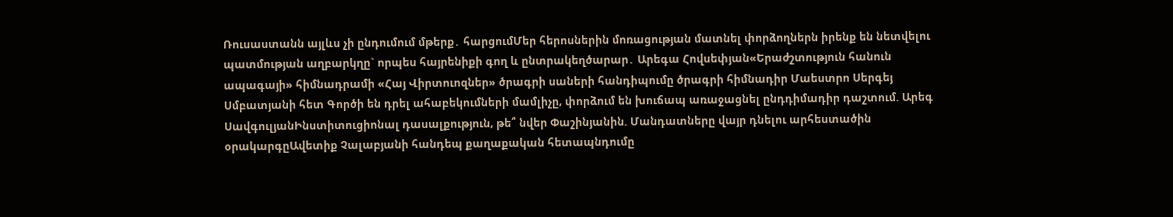Ռուսաստանն այլևս չի ընդումում մթերք․ հարցումՄեր հերոսներին մոռացության մատնել փորձողներն իրենք են նետվելու պատմության աղբարկղը` որպես հայրենիքի գող և ընտրակեղծարար․ Արեգա Հովսեփյան«Երաժշտություն հանուն ապագայի» հիմնադրամի «Հայ Վիրտուոզներ» ծրագրի սաների հանդիպումը ծրագրի հիմնադիր Մաեստրո Սերգեյ Սմբատյանի հետ Գործի են դրել ահաբեկումների մամլիչը, փորձում են խուճապ առաջացնել ընդդիմադիր դաշտում. Արեգ ՍավգուլյանԻնստիտուցիոնալ դասալքություն, թե՞ նվեր Փաշինյանին. Մանդատները վայր դնելու արհեստածին օրակարգըԱվետիք Չալաբյանի հանդեպ քաղաքական հետապնդումը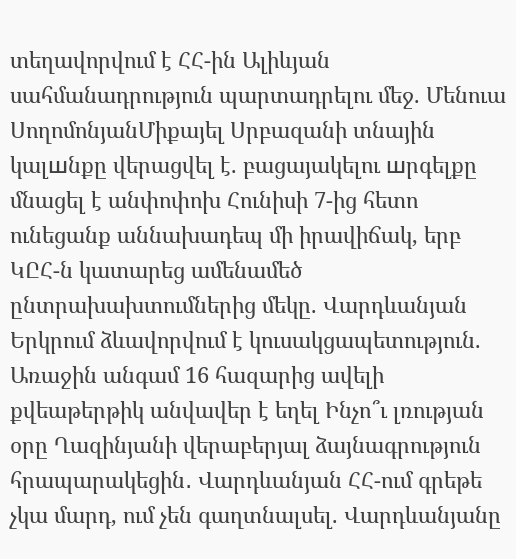տեղավորվում է ՀՀ-ին Ալիևյան սահմանադրություն պարտադրելու մեջ. Մենուա ՍողոմոնյանՄիքայել Սրբազանի տնային կալшնքը վերացվել է. բացայակելու шրգելքը մնացել է անփոփոխ Հունիսի 7-ից հետո ունեցանք աննախադեպ մի իրավիճակ, երբ ԿԸՀ-ն կատարեց ամենամեծ ընտրախախտումներից մեկը. Վարդևանյան Երկրում ձևավորվում է կուսակցապետություն. Առաջին անգամ 16 հազարից ավելի քվեաթերթիկ անվավեր է եղել Ինչո՞ւ լռության օրը Ղազինյանի վերաբերյալ ձայնագրություն հրապարակեցին․ Վարդևանյան ՀՀ-ում գրեթե չկա մարդ, ում չեն գաղտնալսել. Վարդևանյանը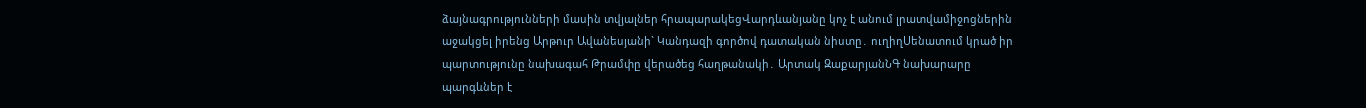ձայնագրությունների մասին տվյալներ հրապարակեցՎարդևանյանը կոչ է անում լրատվամիջոցներին աջակցել իրենց Արթուր Ավանեսյանի` Կանդազի գործով դատական նիստը․ ուղիղՍենատում կրած իր պարտությունը նախագահ Թրամփը վերածեց հաղթանակի․ Արտակ ԶաքարյանՆԳ նախարարը պարգևներ է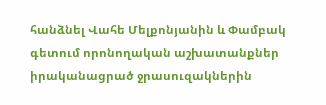հանձնել Վահե Մելքոնյանին և Փամբակ գետում որոնողական աշխատանքներ իրականացրած ջրասուզակներին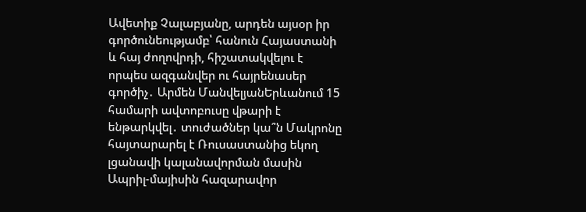Ավետիք Չալաբյանը, արդեն այսօր իր գործունեությամբ՝ հանուն Հայաստանի և հայ ժողովրդի, հիշատակվելու է որպես ազգանվեր ու հայրենասեր գործիչ․ Արմեն ՄանվելյանԵրևանում 15 համարի ավտոբուսը վթարի է ենթարկվել․ տուժածներ կա՞ն Մակրոնը հայտարարել է Ռուսաստանից եկող լցանավի կալանավորման մասին Ապրիլ-մայիսին հազարավոր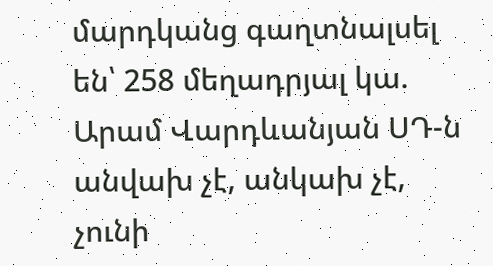մարդկանց գաղտնալսել են՝ 258 մեղադրյալ կա. Արամ Վարդևանյան ՍԴ-ն անվախ չէ, անկախ չէ, չունի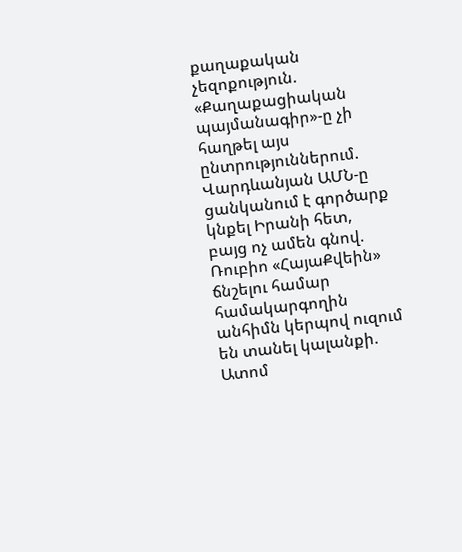քաղաքական չեզոքություն. «Քաղաքացիական պայմանագիր»-ը չի հաղթել այս ընտրություններում. Վարդևանյան ԱՄՆ-ը ցանկանում է գործարք կնքել Իրանի հետ, բայց ոչ ամեն գնով. Ռուբիո «ՀայաՔվեին» ճնշելու համար համակարգողին անհիմն կերպով ուզում են տանել կալանքի. Ատոմ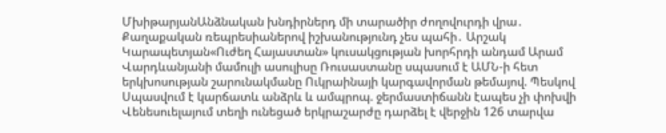ՄխիթարյանԱնձնական խնդիրներդ մի տարածիր ժողովուրդի վրա․ Քաղաքական ռեպրեսիաներով իշխանությունդ չես պահի․ Արշակ Կարապետյան«Ուժեղ Հայաստան» կուսակցության խորհրդի անդամ Արամ Վարդևանյանի մամուլի ասուլիսը Ռուսաստանը սպասում է ԱՄՆ-ի հետ երկխոսության շարունակմանը Ուկրաինայի կարգավորման թեմայով. Պեսկով Սպասվում է կարճատև անձրև և ամպրոպ. ջերմաստիճանն էապես չի փոխվի Վենեսուելայում տեղի ունեցած երկրաշարժը դարձել է վերջին 126 տարվա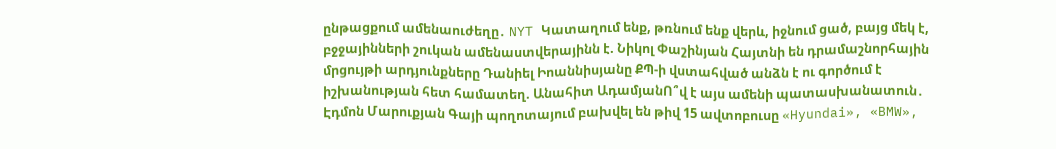ընթացքում ամենաուժեղը․ NYT Կատաղում ենք, թռնում ենք վերև, իջնում ցած, բայց մեկ է, բջջայինների շուկան ամենաստվերայինն է. Նիկոլ Փաշինյան Հայտնի են դրամաշնորհային մրցույթի արդյունքները Դանիել Իոաննիսյանը ՔՊ-ի վստահված անձն է ու գործում է իշխանության հետ համատեղ. Անահիտ ԱդամյանՈ՞վ է այս ամենի պատասխանատուն․ Էդմոն Մարուքյան Գայի պողոտայում բախվել են թիվ 15 ավտոբուսը «Hyundai», «BMW»,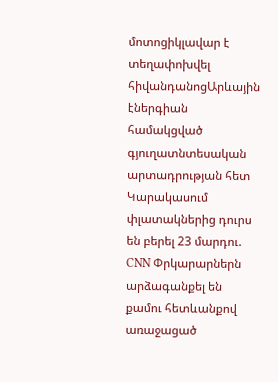մոտոցիկլավար է տեղափոխվել հիվանդանոցԱրևային էներգիան համակցված գյուղատնտեսական արտադրության հետ Կարակասում փլատակներից դուրս են բերել 23 մարդու. CNN Փրկարարներն արձագանքել են քամու հետևանքով առաջացած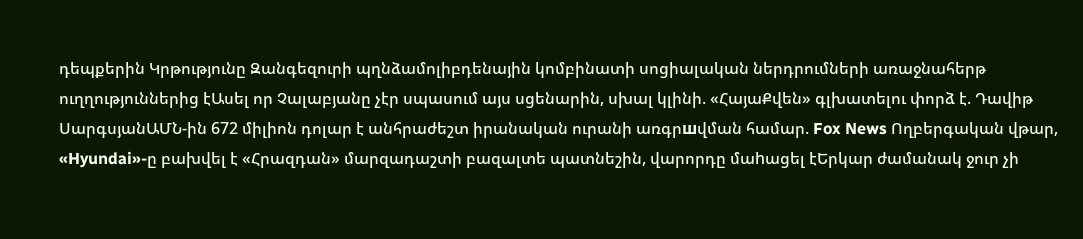դեպքերին Կրթությունը Զանգեզուրի պղնձամոլիբդենային կոմբինատի սոցիալական ներդրումների առաջնահերթ ուղղություններից էԱսել որ Չալաբյանը չէր սպասում այս սցենարին, սխալ կլինի. «ՀայաՔվեն» գլխատելու փորձ է. Դավիթ ՍարգսյանԱՄՆ-ին 672 միլիոն դոլար է անհրաժեշտ իրանական ուրանի առգրшվման համար. Fox News Ողբերգական վթար, «Hyundai»-ը բախվել է «Հրազդան» մարզադաշտի բազալտե պատնեշին, վարորդը մաhացել էԵրկար ժամանակ ջուր չի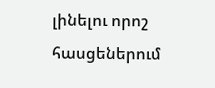լինելու որոշ հասցեներում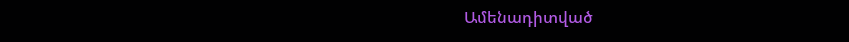Ամենադիտված